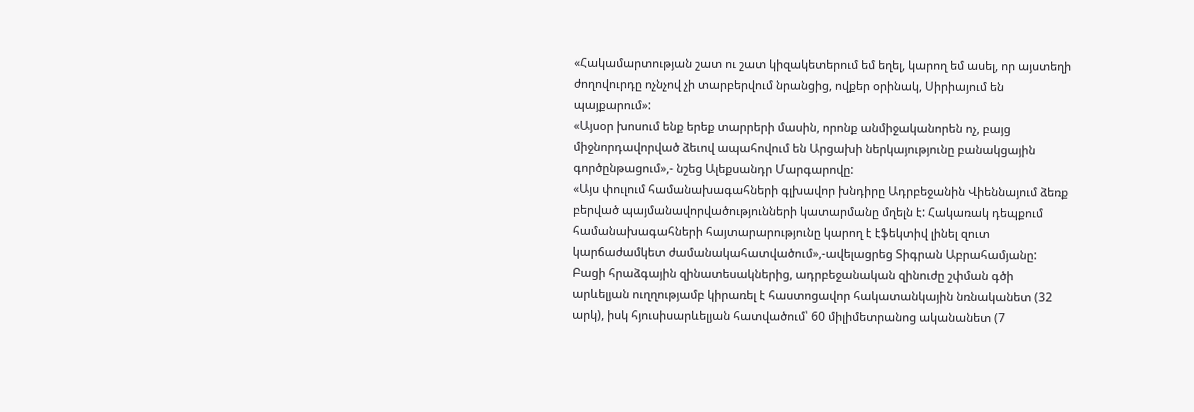«Հակամարտության շատ ու շատ կիզակետերում եմ եղել, կարող եմ ասել, որ այստեղի ժողովուրդը ոչնչով չի տարբերվում նրանցից, ովքեր օրինակ, Սիրիայում են պայքարում»:
«Այսօր խոսում ենք երեք տարրերի մասին, որոնք անմիջականորեն ոչ, բայց միջնորդավորված ձեւով ապահովում են Արցախի ներկայությունը բանակցային գործընթացում»,- նշեց Ալեքսանդր Մարգարովը:
«Այս փուլում համանախագահների գլխավոր խնդիրը Ադրբեջանին Վիեննայում ձեռք բերված պայմանավորվածությունների կատարմանը մղելն է: Հակառակ դեպքում համանախագահների հայտարարությունը կարող է էֆեկտիվ լինել զուտ կարճաժամկետ ժամանակահատվածում»,-ավելացրեց Տիգրան Աբրահամյանը:
Բացի հրաձգային զինատեսակներից, ադրբեջանական զինուժը շփման գծի արևելյան ուղղությամբ կիրառել է հաստոցավոր հակատանկային նռնականետ (32 արկ), իսկ հյուսիսարևելյան հատվածում՝ 60 միլիմետրանոց ականանետ (7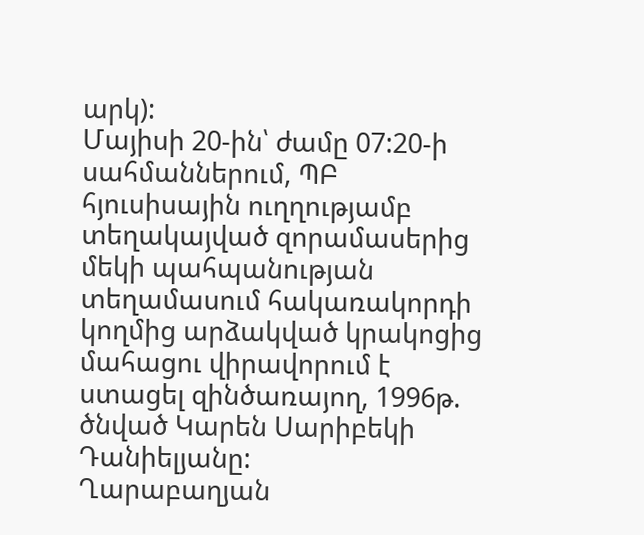արկ):
Մայիսի 20-ին՝ ժամը 07:20-ի սահմաններում, ՊԲ հյուսիսային ուղղությամբ տեղակայված զորամասերից մեկի պահպանության տեղամասում հակառակորդի կողմից արձակված կրակոցից մահացու վիրավորում է ստացել զինծառայող, 1996թ. ծնված Կարեն Սարիբեկի Դանիելյանը:
Ղարաբաղյան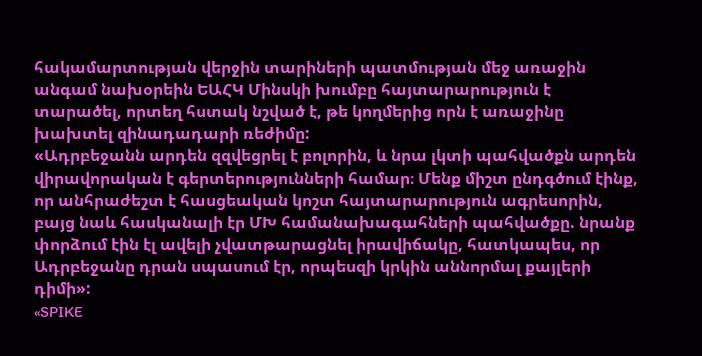հակամարտության վերջին տարիների պատմության մեջ առաջին անգամ նախօրեին ԵԱՀԿ Մինսկի խումբը հայտարարություն է տարածել, որտեղ հստակ նշված է, թե կողմերից որն է առաջինը խախտել զինադադարի ռեժիմը:
«Ադրբեջանն արդեն զզվեցրել է բոլորին, և նրա լկտի պահվածքն արդեն վիրավորական է գերտերությունների համար։ Մենք միշտ ընդգծում էինք, որ անհրաժեշտ է հասցեական կոշտ հայտարարություն ագրեսորին, բայց նաև հասկանալի էր ՄԽ համանախագահների պահվածքը. նրանք փորձում էին էլ ավելի չվատթարացնել իրավիճակը, հատկապես, որ Ադրբեջանը դրան սպասում էր, որպեսզի կրկին աննորմալ քայլերի դիմի»:
«SPIKE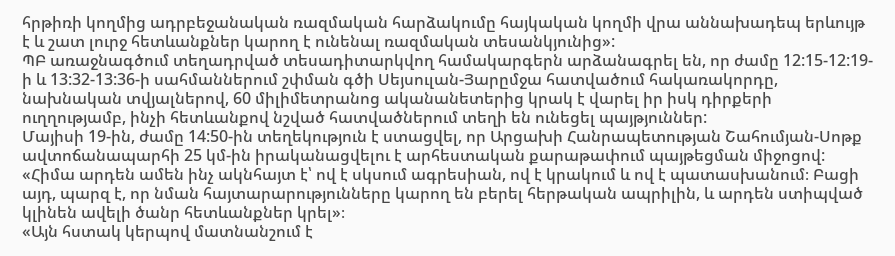հրթիռի կողմից ադրբեջանական ռազմական հարձակումը հայկական կողմի վրա աննախադեպ երևույթ է և շատ լուրջ հետևանքներ կարող է ունենալ ռազմական տեսանկյունից»:
ՊԲ առաջնագծում տեղադրված տեսադիտարկվող համակարգերն արձանագրել են, որ ժամը 12:15-12:19-ի և 13:32-13:36-ի սահմաններում շփման գծի Սեյսուլան-Յարըմջա հատվածում հակառակորդը, նախնական տվյալներով, 60 միլիմետրանոց ականանետերից կրակ է վարել իր իսկ դիրքերի ուղղությամբ, ինչի հետևանքով նշված հատվածներում տեղի են ունեցել պայթյուններ:
Մայիսի 19-ին, ժամը 14:50-ին տեղեկություն է ստացվել, որ Արցախի Հանրապետության Շահումյան-Սոթք ավտոճանապարհի 25 կմ-ին իրականացվելու է արհեստական քարաթափում պայթեցման միջոցով:
«Հիմա արդեն ամեն ինչ ակնհայտ է՝ ով է սկսում ագրեսիան, ով է կրակում և ով է պատասխանում։ Բացի այդ, պարզ է, որ նման հայտարարությունները կարող են բերել հերթական ապրիլին, և արդեն ստիպված կլինեն ավելի ծանր հետևանքներ կրել»։
«Այն հստակ կերպով մատնանշում է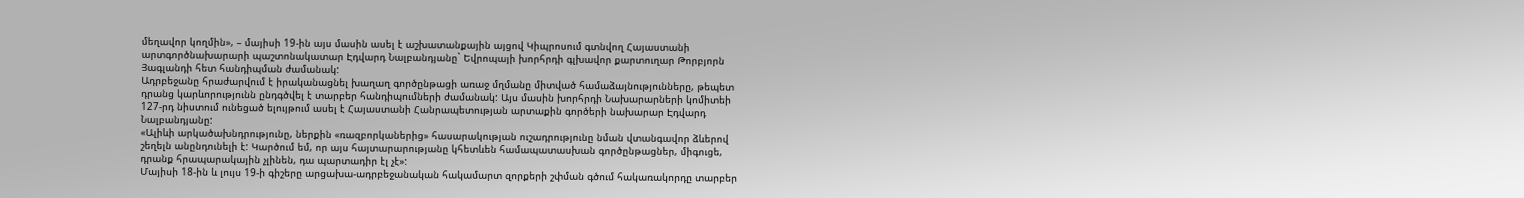մեղավոր կողմին», – մայիսի 19-ին այս մասին ասել է աշխատանքային այցով Կիպրոսում գտնվող Հայաստանի արտգործնախարարի պաշտոնակատար Էդվարդ Նալբանդյանը` Եվրոպայի խորհրդի գլխավոր քարտուղար Թորբյորն Յագլանդի հետ հանդիպման ժամանակ:
Ադրբեջանը հրաժարվում է իրականացնել խաղաղ գործընթացի առաջ մղմանը միտված համաձայնությունները, թեպետ դրանց կարևորությունն ընդգծվել է տարբեր հանդիպումների ժամանակ: Այս մասին խորհրդի Նախարարների կոմիտեի 127-րդ նիստում ունեցած ելույթում ասել է Հայաստանի Հանրապետության արտաքին գործերի նախարար Էդվարդ Նալբանդյանը:
«Ալիևի արկածախնդրությունը, ներքին «ռազբորկաներից» հասարակության ուշադրությունը նման վտանգավոր ձևերով շեղելն անընդունելի է: Կարծում եմ, որ այս հայտարարությանը կհետևեն համապատասխան գործընթացներ, միգուցե, դրանք հրապարակային չլինեն, դա պարտադիր էլ չէ»:
Մայիսի 18-ին և լույս 19-ի գիշերը արցախա-ադրբեջանական հակամարտ զորքերի շփման գծում հակառակորդը տարբեր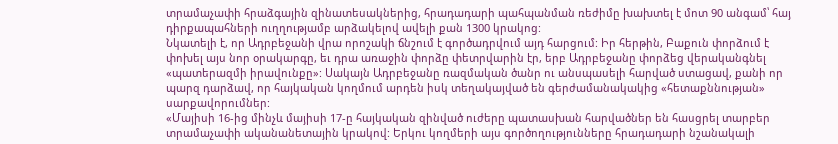տրամաչափի հրաձգային զինատեսակներից, հրադադարի պահպանման ռեժիմը խախտել է մոտ 90 անգամ՝ հայ դիրքապահների ուղղությամբ արձակելով ավելի քան 1300 կրակոց:
Նկատելի է, որ Ադրբեջանի վրա որոշակի ճնշում է գործադրվում այդ հարցում: Իր հերթին, Բաքուն փորձում է փոխել այս նոր օրակարգը, եւ դրա առաջին փորձը փետրվարին էր, երբ Ադրբեջանը փորձեց վերականգնել «պատերազմի իրավունքը»: Սակայն Ադրբեջանը ռազմական ծանր ու անսպասելի հարված ստացավ, քանի որ պարզ դարձավ, որ հայկական կողմում արդեն իսկ տեղակայված են գերժամանակակից «հետաքննության» սարքավորումներ:
«Մայիսի 16-ից մինչև մայիսի 17-ը հայկական զինված ուժերը պատասխան հարվածներ են հասցրել տարբեր տրամաչափի ականանետային կրակով: Երկու կողմերի այս գործողությունները հրադադարի նշանակալի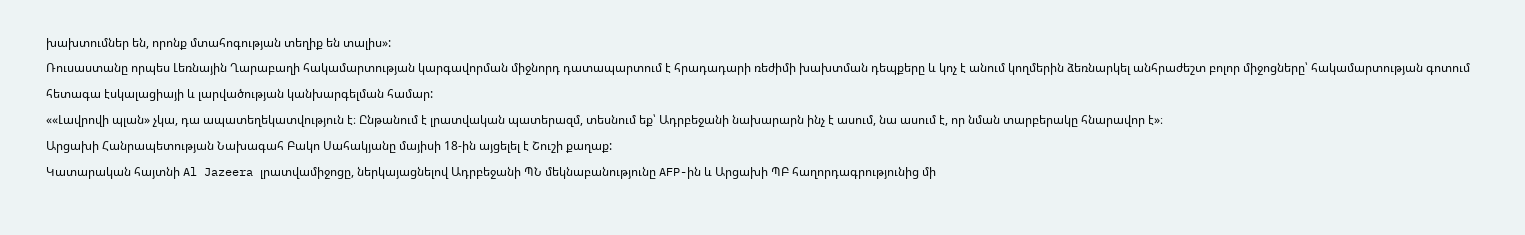խախտումներ են, որոնք մտահոգության տեղիք են տալիս»:
Ռուսաստանը որպես Լեռնային Ղարաբաղի հակամարտության կարգավորման միջնորդ դատապարտում է հրադադարի ռեժիմի խախտման դեպքերը և կոչ է անում կողմերին ձեռնարկել անհրաժեշտ բոլոր միջոցները՝ հակամարտության գոտում հետագա էսկալացիայի և լարվածության կանխարգելման համար:
««Լավրովի պլան» չկա, դա ապատեղեկատվություն է։ Ընթանում է լրատվական պատերազմ, տեսնում եք՝ Ադրբեջանի նախարարն ինչ է ասում, նա ասում է, որ նման տարբերակը հնարավոր է»։
Արցախի Հանրապետության Նախագահ Բակո Սահակյանը մայիսի 18-ին այցելել է Շուշի քաղաք:
Կատարական հայտնի Al Jazeera լրատվամիջոցը, ներկայացնելով Ադրբեջանի ՊՆ մեկնաբանությունը AFP-ին և Արցախի ՊԲ հաղորդագրությունից մի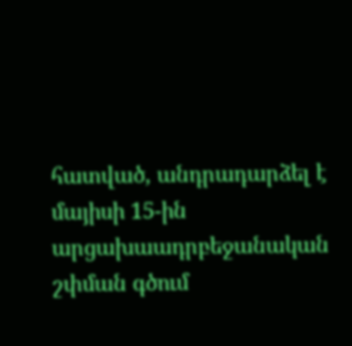հատված, անդրադարձել է մայիսի 15-ին արցախաադրբեջանական շփման գծում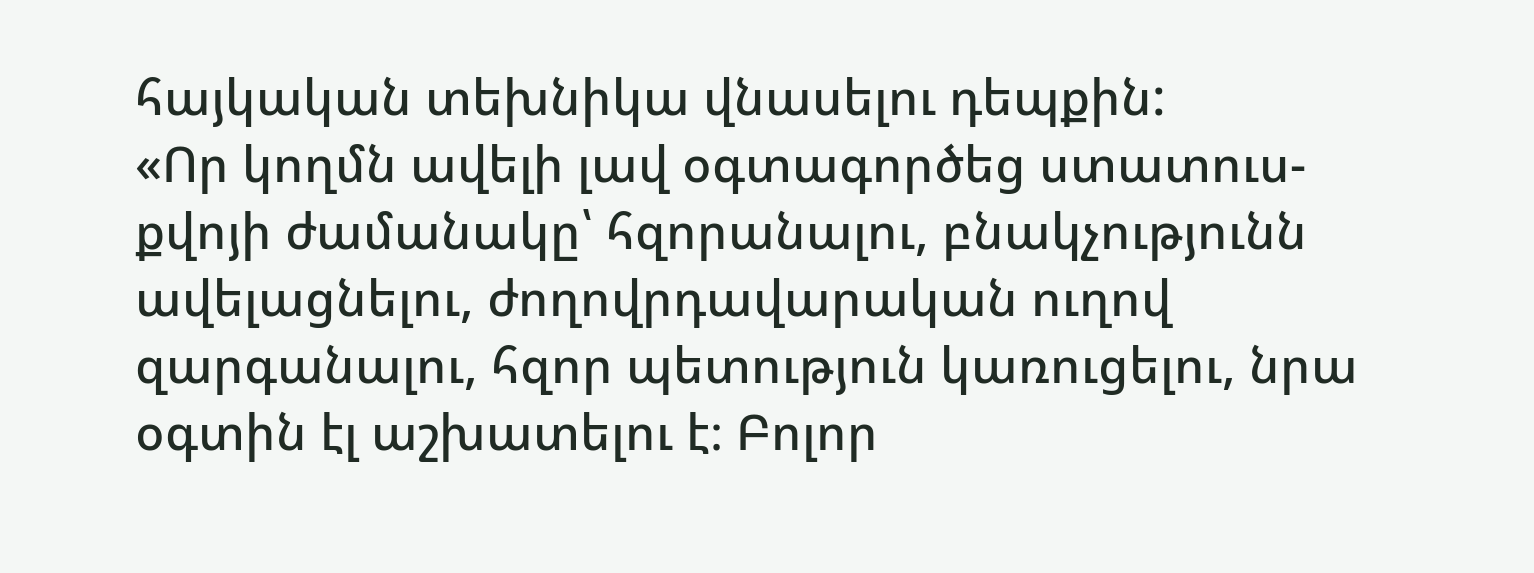հայկական տեխնիկա վնասելու դեպքին:
«Որ կողմն ավելի լավ օգտագործեց ստատուս-քվոյի ժամանակը՝ հզորանալու, բնակչությունն ավելացնելու, ժողովրդավարական ուղով զարգանալու, հզոր պետություն կառուցելու, նրա օգտին էլ աշխատելու է։ Բոլոր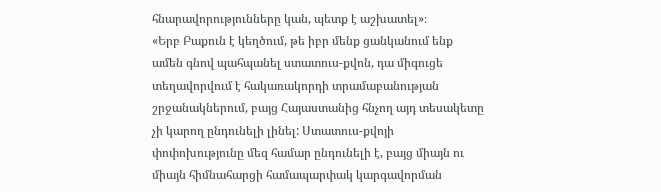հնարավորությունները կան, պետք է աշխատել»։
«Երբ Բաքուն է կեղծում, թե իբր մենք ցանկանում ենք ամեն գնով պահպանել ստատուս-քվոն, դա միգուցե տեղավորվում է հակառակորդի տրամաբանության շրջանակներում, բայց Հայաստանից հնչող այդ տեսակետը չի կարող ընդունելի լինել: Ստատուս-քվոյի փոփոխությունը մեզ համար ընդունելի է, բայց միայն ու միայն հիմնահարցի համապարփակ կարգավորման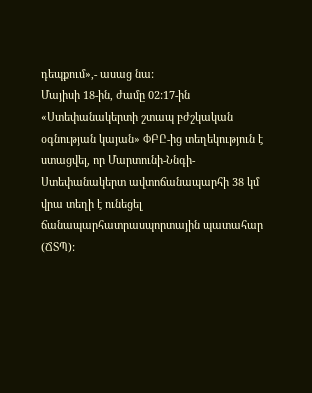դեպքում»,- ասաց նա:
Մայիսի 18-ին, ժամը 02:17-ին «Ստեփանակերտի շտապ բժշկական օգնության կայան» ՓԲԸ-ից տեղեկություն է ստացվել, որ Մարտունի-Ննգի-Ստեփանակերտ ավտոճանապարհի 38 կմ վրա տեղի է ունեցել ճանապարհատրասպորտային պատահար (ՃՏՊ):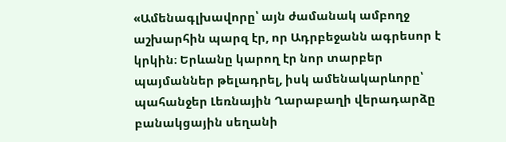«Ամենագլխավորը՝ այն ժամանակ ամբողջ աշխարհին պարզ էր, որ Ադրբեջանն ագրեսոր է կրկին։ Երևանը կարող էր նոր տարբեր պայմաններ թելադրել, իսկ ամենակարևորը՝ պահանջեր Լեռնային Ղարաբաղի վերադարձը բանակցային սեղանի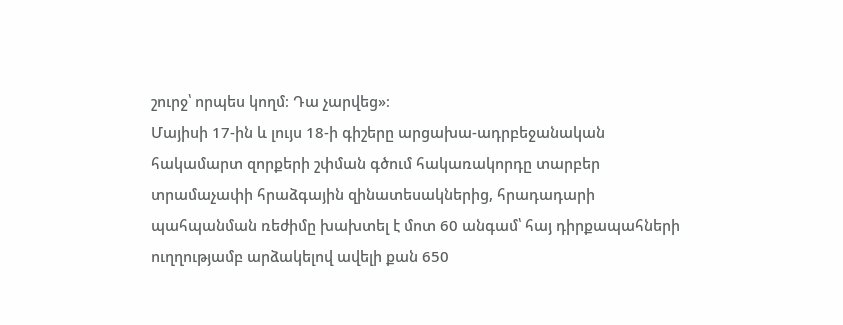շուրջ՝ որպես կողմ։ Դա չարվեց»։
Մայիսի 17-ին և լույս 18-ի գիշերը արցախա-ադրբեջանական հակամարտ զորքերի շփման գծում հակառակորդը տարբեր տրամաչափի հրաձգային զինատեսակներից, հրադադարի պահպանման ռեժիմը խախտել է մոտ 60 անգամ՝ հայ դիրքապահների ուղղությամբ արձակելով ավելի քան 650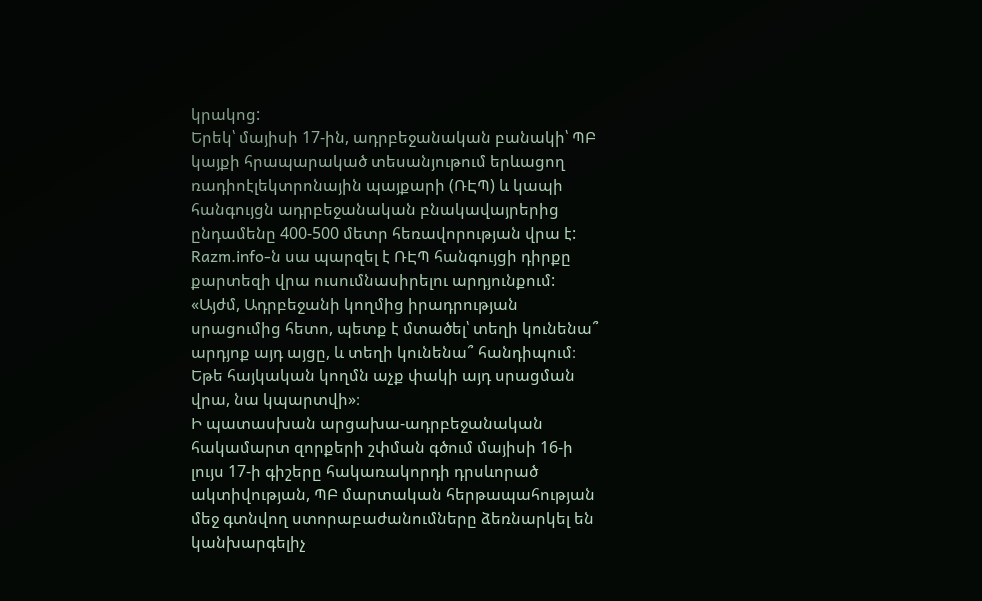կրակոց:
Երեկ՝ մայիսի 17-ին, ադրբեջանական բանակի՝ ՊԲ կայքի հրապարակած տեսանյութում երևացող ռադիոէլեկտրոնային պայքարի (ՌԷՊ) և կապի հանգույցն ադրբեջանական բնակավայրերից ընդամենը 400-500 մետր հեռավորության վրա է: Razm.info-ն սա պարզել է ՌԷՊ հանգույցի դիրքը քարտեզի վրա ուսումնասիրելու արդյունքում:
«Այժմ, Ադրբեջանի կողմից իրադրության սրացումից հետո, պետք է մտածել՝ տեղի կունենա՞ արդյոք այդ այցը, և տեղի կունենա՞ հանդիպում։ Եթե հայկական կողմն աչք փակի այդ սրացման վրա, նա կպարտվի»։
Ի պատասխան արցախա-ադրբեջանական հակամարտ զորքերի շփման գծում մայիսի 16-ի լույս 17-ի գիշերը հակառակորդի դրսևորած ակտիվության, ՊԲ մարտական հերթապահության մեջ գտնվող ստորաբաժանումները ձեռնարկել են կանխարգելիչ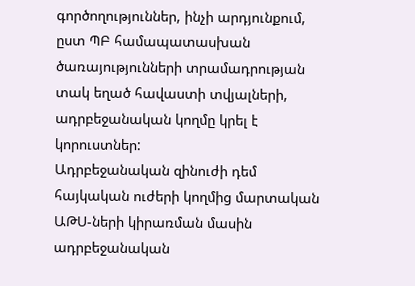գործողություններ, ինչի արդյունքում, ըստ ՊԲ համապատասխան ծառայությունների տրամադրության տակ եղած հավաստի տվյալների, ադրբեջանական կողմը կրել է կորուստներ:
Ադրբեջանական զինուժի դեմ հայկական ուժերի կողմից մարտական ԱԹՍ-ների կիրառման մասին ադրբեջանական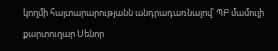կողմի հայտարարությանն անդրադառնալով՝ ՊԲ մամուլի քարտուղար Սենոր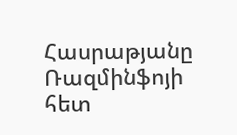Հասրաթյանը Ռազմինֆոյի հետ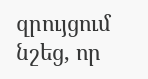զրույցում նշեց, որ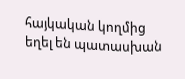հայկական կողմից եղել են պատասխան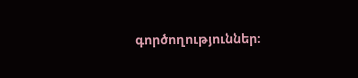գործողություններ։